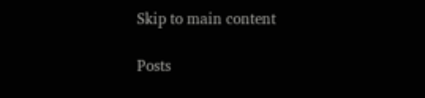Skip to main content

Posts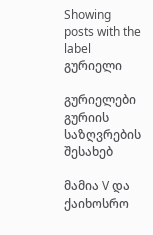Showing posts with the label გურიელი

გურიელები გურიის საზღვრების შესახებ

მამია V და ქაიხოსრო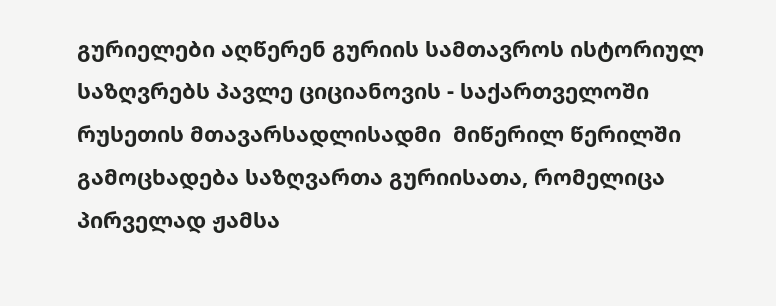გურიელები აღწერენ გურიის სამთავროს ისტორიულ საზღვრებს პავლე ციციანოვის - საქართველოში რუსეთის მთავარსადლისადმი  მიწერილ წერილში გამოცხადება საზღვართა გურიისათა, რომელიცა პირველად ჟამსა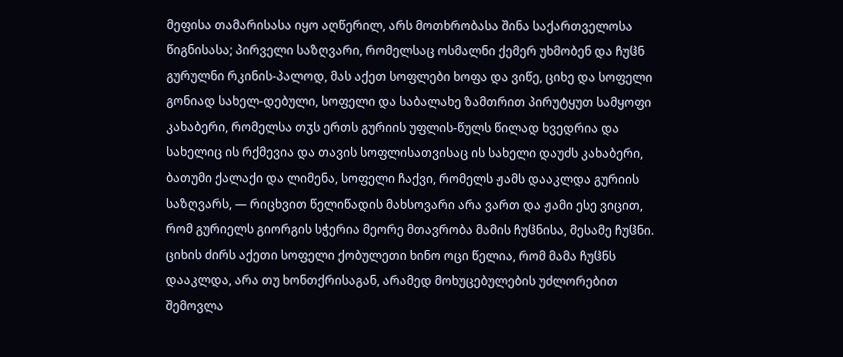მეფისა თამარისასა იყო აღწერილ, არს მოთხრობასა შინა საქართველოსა წიგნისასა; პირველი საზღვარი, რომელსაც ოსმალნი ქემერ უხმობენ და ჩუჱნ გურულნი რკინის-პალოდ, მას აქეთ სოფლები ხოფა და ვიწე, ციხე და სოფელი გონიად სახელ-დებული, სოფელი და საბალახე ზამთრით პირუტყუთ სამყოფი კახაბერი, რომელსა თჳს ერთს გურიის უფლის-წულს წილად ხვედრია და სახელიც ის რქმევია და თავის სოფლისათვისაც ის სახელი დაუძს კახაბერი, ბათუმი ქალაქი და ლიმენა, სოფელი ჩაქვი, რომელს ჟამს დააკლდა გურიის საზღვარს, — რიცხვით წელიწადის მახსოვარი არა ვართ და ჟამი ესე ვიცით, რომ გურიელს გიორგის სჭერია მეორე მთავრობა მამის ჩუჱნისა, მესამე ჩუჱნი. ციხის ძირს აქეთი სოფელი ქობულეთი ხინო ოცი წელია, რომ მამა ჩუჱნს დააკლდა, არა თუ ხონთქრისაგან, არამედ მოხუცებულების უძლორებით შემოვლა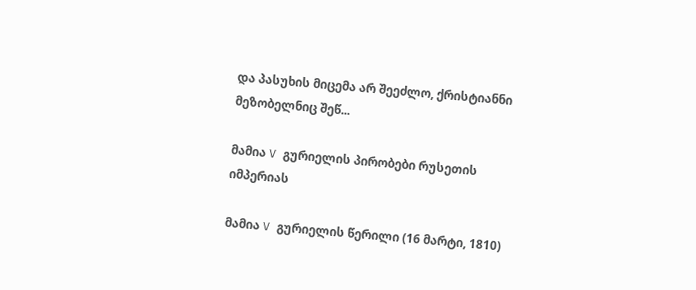და პასუხის მიცემა არ შეეძლო, ქრისტიანნი მეზობელნიც შეწ...

მამია V გურიელის პირობები რუსეთის იმპერიას

მამია V გურიელის წერილი (16 მარტი, 1810)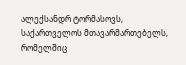ალექსანდრ ტორმასოვს, საქართველოს მთავარმართებელს, რომელშიც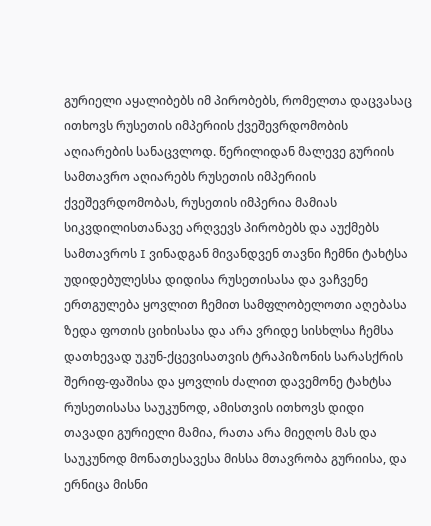გურიელი აყალიბებს იმ პირობებს, რომელთა დაცვასაც ითხოვს რუსეთის იმპერიის ქვეშევრდომობის აღიარების სანაცვლოდ. წერილიდან მალევე გურიის სამთავრო აღიარებს რუსეთის იმპერიის ქვეშევრდომობას, რუსეთის იმპერია მამიას სიკვდილისთანავე არღვევს პირობებს და აუქმებს სამთავროს I ვინადგან მივანდვენ თავნი ჩემნი ტახტსა უდიდებულესსა დიდისა რუსეთისასა და ვაჩვენე ერთგულება ყოვლით ჩემით სამფლობელოთი აღებასა ზედა ფოთის ციხისასა და არა ვრიდე სისხლსა ჩემსა დათხევად უკუნ-ქცევისათვის ტრაპიზონის სარასქრის შერიფ-ფაშისა და ყოვლის ძალით დავემონე ტახტსა რუსეთისასა საუკუნოდ, ამისთვის ითხოვს დიდი თავადი გურიელი მამია, რათა არა მიეღოს მას და საუკუნოდ მონათესავესა მისსა მთავრობა გურიისა, და ერნიცა მისნი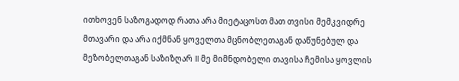ითხოვენ საზოგადოდ რათა არა მიეტაცოსთ მათ თვისი მემკვიდრე მთავარი და არა იქმნან ყოველთა მცნობლეთაგან დაწუნებულ და მეზობელთაგან საზიზღარ II მე მიმნდობელი თავისა ჩემისა ყოვლის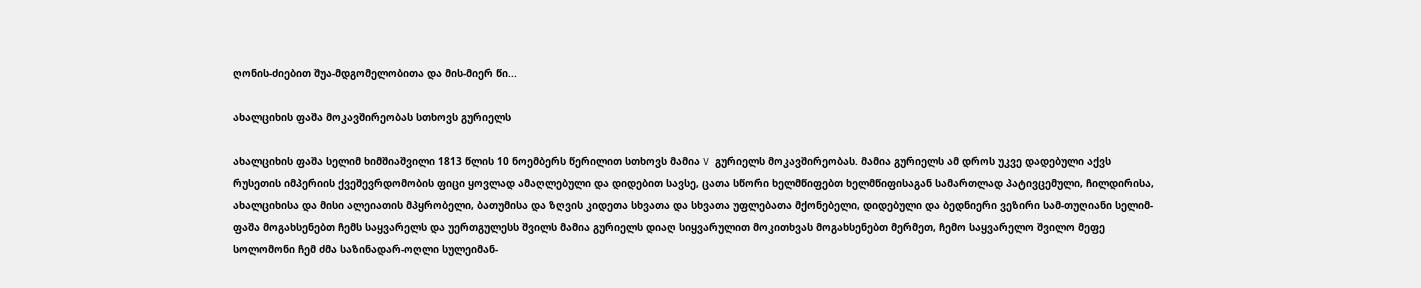ღონის-ძიებით შუა-მდგომელობითა და მის-მიერ წი...

ახალციხის ფაშა მოკავშირეობას სთხოვს გურიელს

ახალციხის ფაშა სელიმ ხიმშიაშვილი 1813 წლის 10 ნოემბერს წერილით სთხოვს მამია V გურიელს მოკავშირეობას. მამია გურიელს ამ დროს უკვე დადებული აქვს რუსეთის იმპერიის ქვეშევრდომობის ფიცი ყოვლად ამაღლებული და დიდებით სავსე, ცათა სწორი ხელმწიფებთ ხელმწიფისაგან სამართლად პატივცემული, ჩილდირისა, ახალციხისა და მისი ალეიათის მპყრობელი, ბათუმისა და ზღვის კიდეთა სხვათა და სხვათა უფლებათა მქონებელი, დიდებული და ბედნიერი ვეზირი სამ-თუღიანი სელიმ-ფაშა მოგახსენებთ ჩემს საყვარელს და უერთგულესს შვილს მამია გურიელს დიაღ სიყვარულით მოკითხვას მოგახსენებთ მერმეთ, ჩემო საყვარელო შვილო მეფე სოლომონი ჩემ ძმა საზინადარ-ოღლი სულეიმან-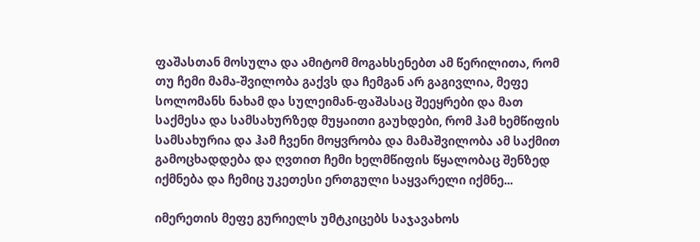ფაშასთან მოსულა და ამიტომ მოგახსენებთ ამ წერილითა, რომ თუ ჩემი მამა-შვილობა გაქვს და ჩემგან არ გაგივლია, მეფე სოლომანს ნახამ და სულეიმან-ფაშასაც შეეყრები და მათ საქმესა და სამსახურზედ მუყაითი გაუხდები, რომ ჰამ ხემწიფის სამსახურია და ჰამ ჩვენი მოყვრობა და მამაშვილობა ამ საქმით გამოცხადდება და ღვთით ჩემი ხელმწიფის წყალობაც შენზედ იქმნება და ჩემიც უკეთესი ერთგული საყვარელი იქმნე...

იმერეთის მეფე გურიელს უმტკიცებს საჯავახოს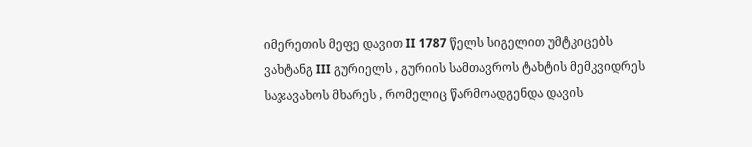იმერეთის მეფე დავით II 1787 წელს სიგელით უმტკიცებს ვახტანგ III გურიელს , გურიის სამთავროს ტახტის მემკვიდრეს საჯავახოს მხარეს , რომელიც წარმოადგენდა დავის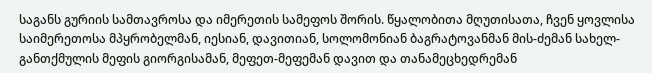საგანს გურიის სამთავროსა და იმერეთის სამეფოს შორის. წყალობითა მღუთისათა, ჩვენ ყოვლისა საიმერეთოსა მპყრობელმან, იესიან, დავითიან, სოლომონიან ბაგრატოვანმან მის-ძემან სახელ-განთქმულის მეფის გიორგისამან, მეფეთ-მეფემან დავით და თანამეცხედრემან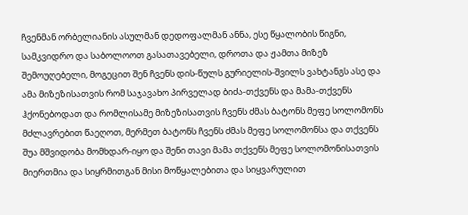ჩვენმან ორბელიანის ასულმან დედოფალმან ანნა, ესე წყალობის წიგნი, სამკვიდრო და საბოლოოთ გასათავებელი, დროთა და ჟამთა მიზეზ შემოუღებელი, მოგეცით შენ ჩვენს დის-წულს გურიელის-შვილს ვახტანგს ასე და ამა მიზეზისათვის რომ საჯავახო პირველად ბიძა-თქვენს და მამა-თქვენს ჰქონებოდათ და რომლისამე მიზეზისათვის ჩვენს ძმას ბატონს მეფე სოლომონს მძლავრებით წაეღოთ, მერმეთ ბატონს ჩვენს ძმას მეფე სოლომონსა და თქვენს შუა მშვიდობა მომხდარ-იყო და შენი თავი მამა თქვენს მეფე სოლომონისათვის მიერთმია და სიყრმითგან მისი მოწყალებითა და სიყვარულით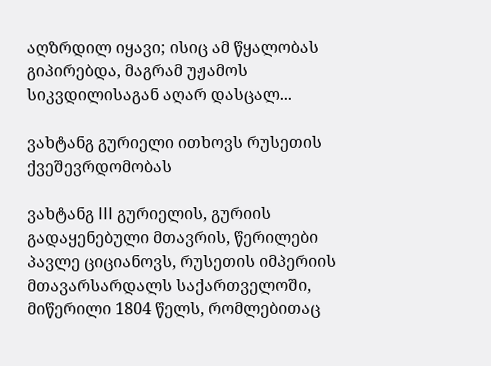აღზრდილ იყავი; ისიც ამ წყალობას გიპირებდა, მაგრამ უჟამოს სიკვდილისაგან აღარ დასცალ...

ვახტანგ გურიელი ითხოვს რუსეთის ქვეშევრდომობას

ვახტანგ III გურიელის, გურიის გადაყენებული მთავრის, წერილები პავლე ციციანოვს, რუსეთის იმპერიის მთავარსარდალს საქართველოში, მიწერილი 1804 წელს, რომლებითაც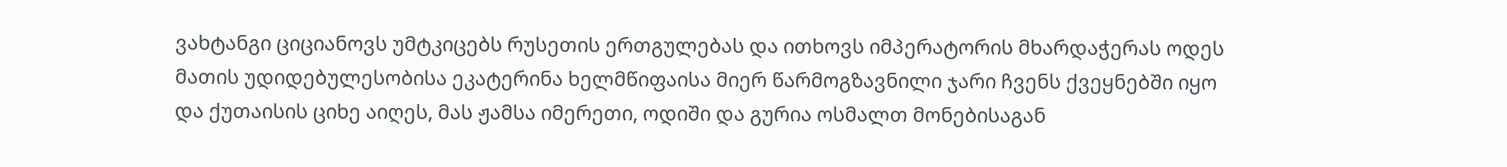ვახტანგი ციციანოვს უმტკიცებს რუსეთის ერთგულებას და ითხოვს იმპერატორის მხარდაჭერას ოდეს მათის უდიდებულესობისა ეკატერინა ხელმწიფაისა მიერ წარმოგზავნილი ჯარი ჩვენს ქვეყნებში იყო და ქუთაისის ციხე აიღეს, მას ჟამსა იმერეთი, ოდიში და გურია ოსმალთ მონებისაგან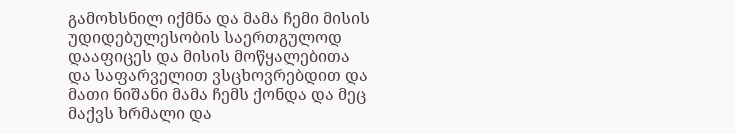გამოხსნილ იქმნა და მამა ჩემი მისის უდიდებულესობის საერთგულოდ დააფიცეს და მისის მოწყალებითა და საფარველით ვსცხოვრებდით და მათი ნიშანი მამა ჩემს ქონდა და მეც მაქვს ხრმალი და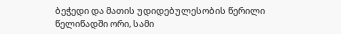ბეჭედი და მათის უდიდებულესობის წერილი წელიწადში ორი, სამი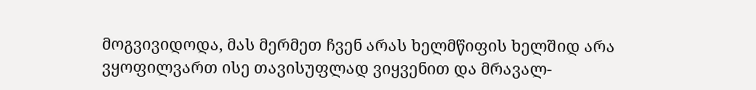მოგვივიდოდა, მას მერმეთ ჩვენ არას ხელმწიფის ხელშიდ არა ვყოფილვართ ისე თავისუფლად ვიყვენით და მრავალ-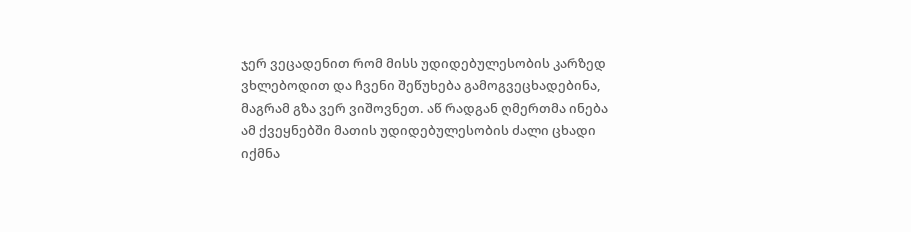ჯერ ვეცადენით რომ მისს უდიდებულესობის კარზედ ვხლებოდით და ჩვენი შეწუხება გამოგვეცხადებინა, მაგრამ გზა ვერ ვიშოვნეთ. აწ რადგან ღმერთმა ინება ამ ქვეყნებში მათის უდიდებულესობის ძალი ცხადი იქმნა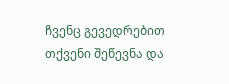ჩვენც გევედრებით თქვენი შეწევნა და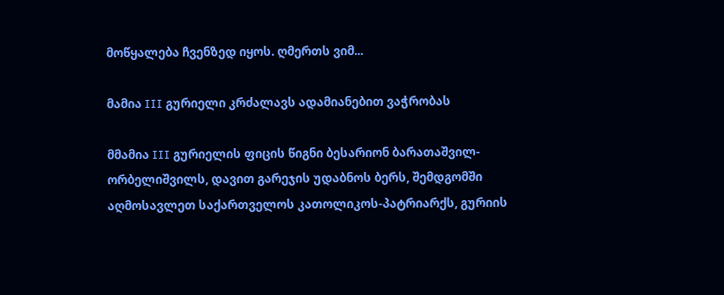მოწყალება ჩვენზედ იყოს. ღმერთს ვიმ...

მამია III გურიელი კრძალავს ადამიანებით ვაჭრობას

მმამია III გურიელის ფიცის წიგნი ბესარიონ ბარათაშვილ-ორბელიშვილს, დავით გარეჯის უდაბნოს ბერს, შემდგომში აღმოსავლეთ საქართველოს კათოლიკოს-პატრიარქს, გურიის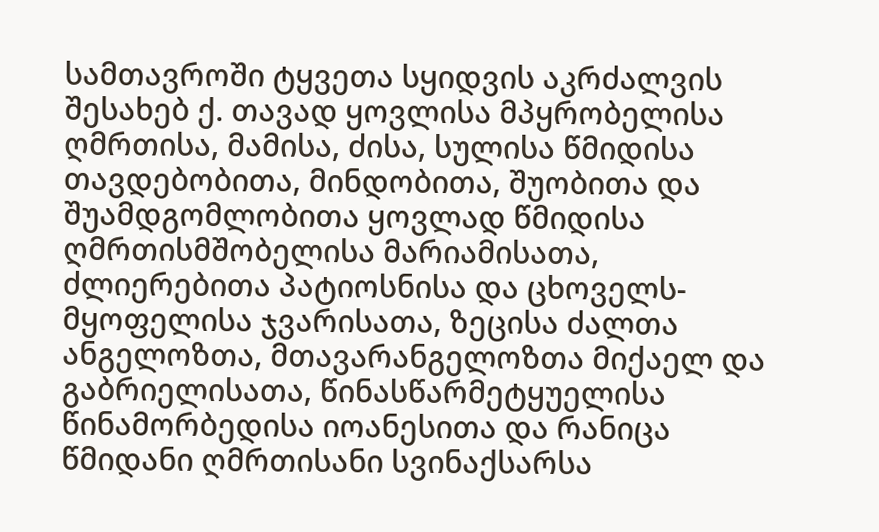სამთავროში ტყვეთა სყიდვის აკრძალვის შესახებ ქ. თავად ყოვლისა მპყრობელისა ღმრთისა, მამისა, ძისა, სულისა წმიდისა თავდებობითა, მინდობითა, შუობითა და შუამდგომლობითა ყოვლად წმიდისა ღმრთისმშობელისა მარიამისათა, ძლიერებითა პატიოსნისა და ცხოველს-მყოფელისა ჯვარისათა, ზეცისა ძალთა ანგელოზთა, მთავარანგელოზთა მიქაელ და გაბრიელისათა, წინასწარმეტყუელისა წინამორბედისა იოანესითა და რანიცა წმიდანი ღმრთისანი სვინაქსარსა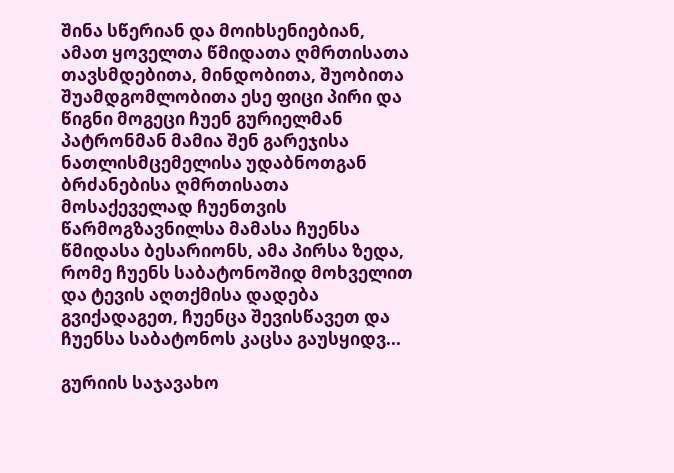შინა სწერიან და მოიხსენიებიან, ამათ ყოველთა წმიდათა ღმრთისათა თავსმდებითა, მინდობითა, შუობითა შუამდგომლობითა ესე ფიცი პირი და წიგნი მოგეცი ჩუენ გურიელმან პატრონმან მამია შენ გარეჯისა ნათლისმცემელისა უდაბნოთგან ბრძანებისა ღმრთისათა მოსაქეველად ჩუენთვის წარმოგზავნილსა მამასა ჩუენსა წმიდასა ბესარიონს, ამა პირსა ზედა, რომე ჩუენს საბატონოშიდ მოხველით და ტევის აღთქმისა დადება გვიქადაგეთ, ჩუენცა შევისწავეთ და ჩუენსა საბატონოს კაცსა გაუსყიდვ...

გურიის საჯავახო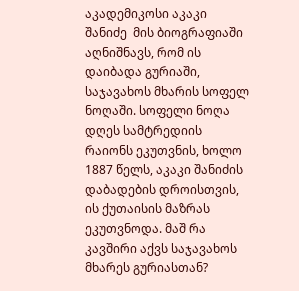აკადემიკოსი აკაკი შანიძე  მის ბიოგრაფიაში აღნიშნავს, რომ ის დაიბადა გურიაში, საჯავახოს მხარის სოფელ ნოღაში. სოფელი ნოღა დღეს სამტრედიის რაიონს ეკუთვნის, ხოლო 1887 წელს, აკაკი შანიძის დაბადების დროისთვის, ის ქუთაისის მაზრას ეკუთვნოდა. მაშ რა კავშირი აქვს საჯავახოს მხარეს გურიასთან?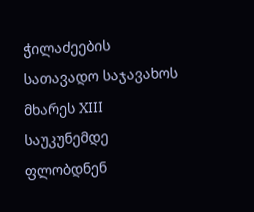ჭილაძეების სათავადო საჯავახოს მხარეს XIII საუკუნემდე ფლობდნენ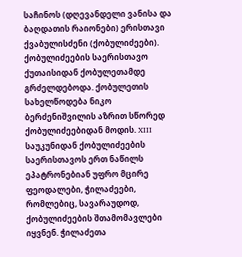საჩინოს (დღევანდელი ვანისა და ბაღდათის რაიონები) ერისთავი ქვაბულისძენი (ქობულიძეები). ქობულიძეების საერისთავო ქუთაისიდან ქობულეთამდე გრძელდებოდა. ქობულეთის სახელწოდება ნიკო ბერძენიშვილის აზრით სწორედ ქობულიძეებიდან მოდის. XIII საუკუნიდან ქობულიძეების საერისთავოს ერთ ნაწილს ეპატრონებიან უფრო მცირე ფეოდალები, ჭილაძეები, რომლებიც, სავარაუდოდ, ქობულიძეების შთამომავლები იყვნენ. ჭილაძეთა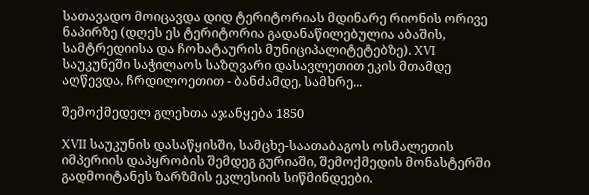სათავადო მოიცავდა დიდ ტერიტორიას მდინარე რიონის ორივე ნაპირზე (დღეს ეს ტერიტორია გადანაწილებულია აბაშის, სამტრედიისა და ჩოხატაურის მუნიციპალიტეტებზე). XVI საუკუნეში საჭილაოს საზღვარი დასავლეთით ეკის მთამდე აღწევდა, ჩრდილოეთით - ბანძამდე, სამხრე...

შემოქმედელ გლეხთა აჯანყება 1850

XVII საუკუნის დასაწყისში, სამცხე-საათაბაგოს ოსმალეთის იმპერიის დაპყრობის შემდეგ გურიაში, შემოქმედის მონასტერში გადმოიტანეს ზარზმის ეკლესიის სიწმინდეები.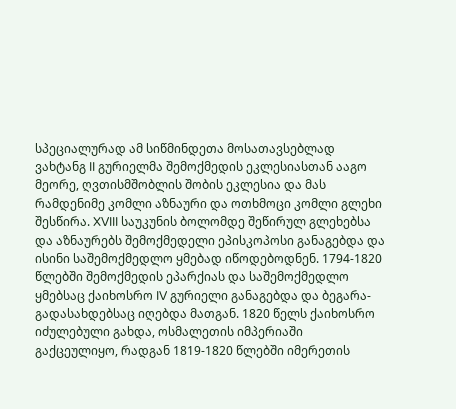სპეციალურად ამ სიწმინდეთა მოსათავსებლად ვახტანგ II გურიელმა შემოქმედის ეკლესიასთან ააგო მეორე, ღვთისმშობლის შობის ეკლესია და მას რამდენიმე კომლი აზნაური და ოთხმოცი კომლი გლეხი შესწირა. XVIII საუკუნის ბოლომდე შეწირულ გლეხებსა და აზნაურებს შემოქმედელი ეპისკოპოსი განაგებდა და ისინი საშემოქმედლო ყმებად იწოდებოდნენ. 1794-1820 წლებში შემოქმედის ეპარქიას და საშემოქმედლო ყმებსაც ქაიხოსრო IV გურიელი განაგებდა და ბეგარა-გადასახდებსაც იღებდა მათგან. 1820 წელს ქაიხოსრო იძულებული გახდა, ოსმალეთის იმპერიაში გაქცეულიყო, რადგან 1819-1820 წლებში იმერეთის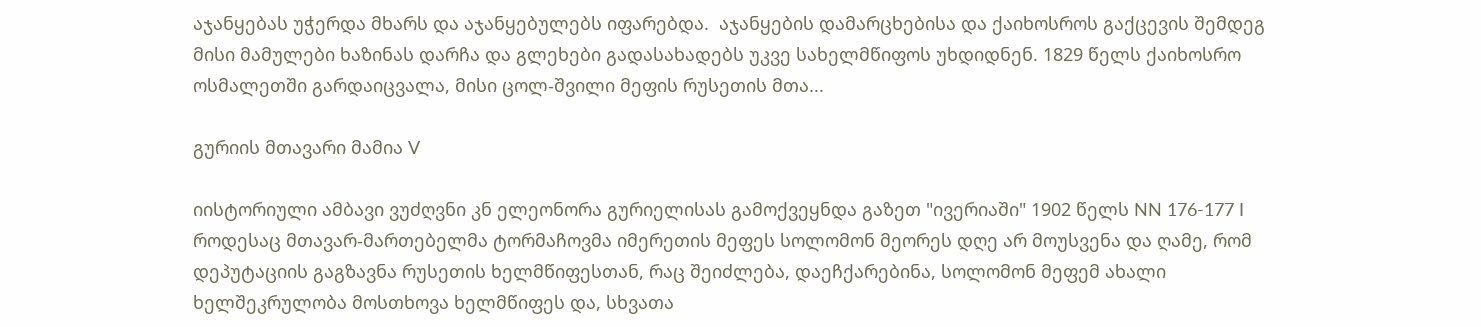აჯანყებას უჭერდა მხარს და აჯანყებულებს იფარებდა.  აჯანყების დამარცხებისა და ქაიხოსროს გაქცევის შემდეგ მისი მამულები ხაზინას დარჩა და გლეხები გადასახადებს უკვე სახელმწიფოს უხდიდნენ. 1829 წელს ქაიხოსრო ოსმალეთში გარდაიცვალა, მისი ცოლ-შვილი მეფის რუსეთის მთა...

გურიის მთავარი მამია V

იისტორიული ამბავი ვუძღვნი კნ ელეონორა გურიელისას გამოქვეყნდა გაზეთ "ივერიაში" 1902 წელს NN 176-177 I როდესაც მთავარ-მართებელმა ტორმაჩოვმა იმერეთის მეფეს სოლომონ მეორეს დღე არ მოუსვენა და ღამე, რომ დეპუტაციის გაგზავნა რუსეთის ხელმწიფესთან, რაც შეიძლება, დაეჩქარებინა, სოლომონ მეფემ ახალი ხელშეკრულობა მოსთხოვა ხელმწიფეს და, სხვათა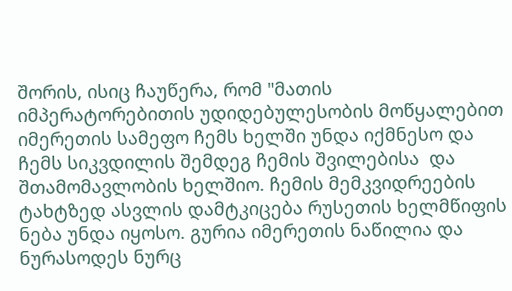შორის, ისიც ჩაუწერა, რომ "მათის იმპერატორებითის უდიდებულესობის მოწყალებით იმერეთის სამეფო ჩემს ხელში უნდა იქმნესო და ჩემს სიკვდილის შემდეგ ჩემის შვილებისა  და შთამომავლობის ხელშიო. ჩემის მემკვიდრეების ტახტზედ ასვლის დამტკიცება რუსეთის ხელმწიფის ნება უნდა იყოსო. გურია იმერეთის ნაწილია და ნურასოდეს ნურც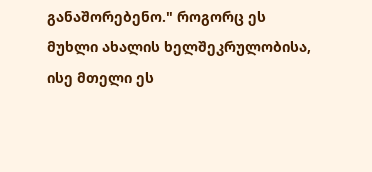განაშორებენო." როგორც ეს მუხლი ახალის ხელშეკრულობისა, ისე მთელი ეს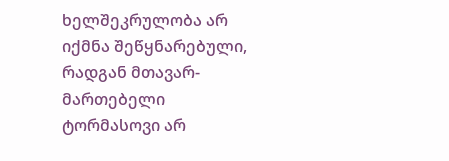ხელშეკრულობა არ იქმნა შეწყნარებული, რადგან მთავარ-მართებელი ტორმასოვი არ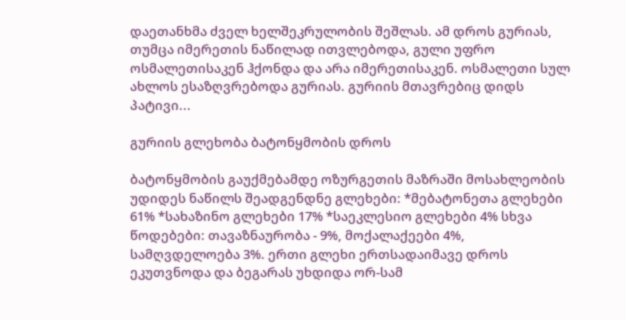დაეთანხმა ძველ ხელშეკრულობის შეშლას. ამ დროს გურიას, თუმცა იმერეთის ნაწილად ითვლებოდა, გული უფრო ოსმალეთისაკენ ჰქონდა და არა იმერეთისაკენ. ოსმალეთი სულ ახლოს ესაზღვრებოდა გურიას. გურიის მთავრებიც დიდს პატივი...

გურიის გლეხობა ბატონყმობის დროს

ბატონყმობის გაუქმებამდე ოზურგეთის მაზრაში მოსახლეობის უდიდეს ნაწილს შეადგენდნე გლეხები: *მებატონეთა გლეხები 61% *სახაზინო გლეხები 17% *საეკლესიო გლეხები 4% სხვა წოდებები: თავაზნაურობა - 9%, მოქალაქეები 4%, სამღვდელოება 3%. ერთი გლეხი ერთსადაიმავე დროს ეკუთვნოდა და ბეგარას უხდიდა ორ-სამ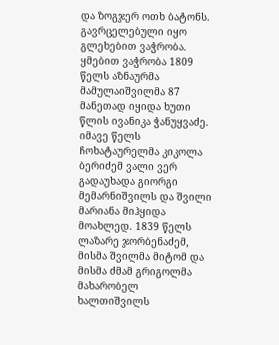და ზოგჯერ ოთხ ბატონს. გავრცელებული იყო გლეხებით ვაჭრობა. ყმებით ვაჭრობა 1809 წელს აზნაურმა მამულაიშვილმა 87 მანეთად იყიდა ხუთი წლის ივანიკა ჭანუყვაძე. იმავე წელს ჩოხატაურელმა კიკოლა ბერიძემ ვალი ვერ გადაუხადა გიორგი მემარნიშვილს და შვილი მარიანა მიჰყიდა მოახლედ. 1839 წელს ლაზარე ჯორბენაძემ, მისმა შვილმა მიტომ და მისმა ძმამ გრიგოლმა მახარობელ ხალთიშვილს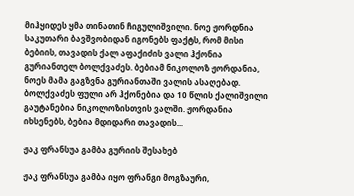მიჰყიდეს ყმა თინათინ ჩიგულიშვილი. ნოე ჟორდნია საკუთარი ბავშვობიდან იგონებს ფაქტს, რომ მისი ბებიის, თავადის ქალ აფაქიძის ვალი ჰქონია გურიანთელ ბოლქვაძეს. ბებიამ ნიკოლოზ ჟორდანია, ნოეს მამა გაგზვნა გურიანთაში ვალის ასაღებად. ბოლქვაძეს ფული არ ჰქონებია და 10 წლის ქალიშვილი გაუტანებია ნიკოლოზისთვის ვალში. ჟორდანია იხსენებს, ბებია მდიდარი თავადის...

ჟაკ ფრანსუა გამბა გურიის შესახებ

ჟაკ ფრანსუა გამბა იყო ფრანგი მოგზაური,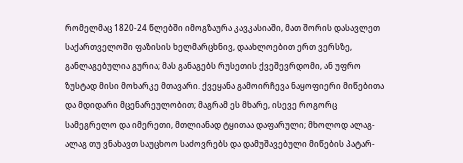რომელმაც 1820-24 წლებში იმოგზაურა კავკასიაში, მათ შორის დასავლეთ საქართველოში ფაზისის ხელმარცხნივ, დაახლოებით ერთ ვერსზე, განლაგებულია გურია; მას განაგებს რუსეთის ქვეშევრდომი, ან უფრო ზუსტად მისი მოხარკე მთავარი. ქვეყანა გამოირჩევა ნაყოფიერი მიწებითა და მდიდარი მცენარეულობით; მაგრამ ეს მხარე, ისევე როგორც სამეგრელო და იმერეთი, მთლიანად ტყითაა დაფარული; მხოლოდ ალაგ-ალაგ თუ ვნახავთ საუცხოო საძოვრებს და დამუშავებული მიწების პატარ-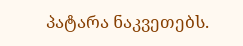პატარა ნაკვეთებს.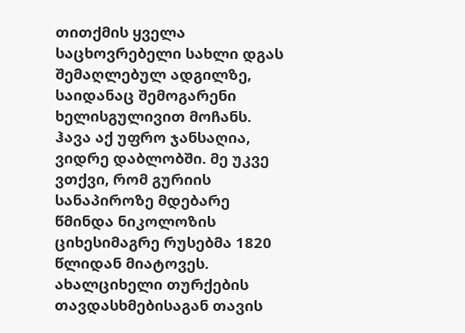თითქმის ყველა საცხოვრებელი სახლი დგას შემაღლებულ ადგილზე, საიდანაც შემოგარენი ხელისგულივით მოჩანს. ჰავა აქ უფრო ჯანსაღია, ვიდრე დაბლობში. მე უკვე ვთქვი, რომ გურიის სანაპიროზე მდებარე წმინდა ნიკოლოზის ციხესიმაგრე რუსებმა 1820 წლიდან მიატოვეს. ახალციხელი თურქების თავდასხმებისაგან თავის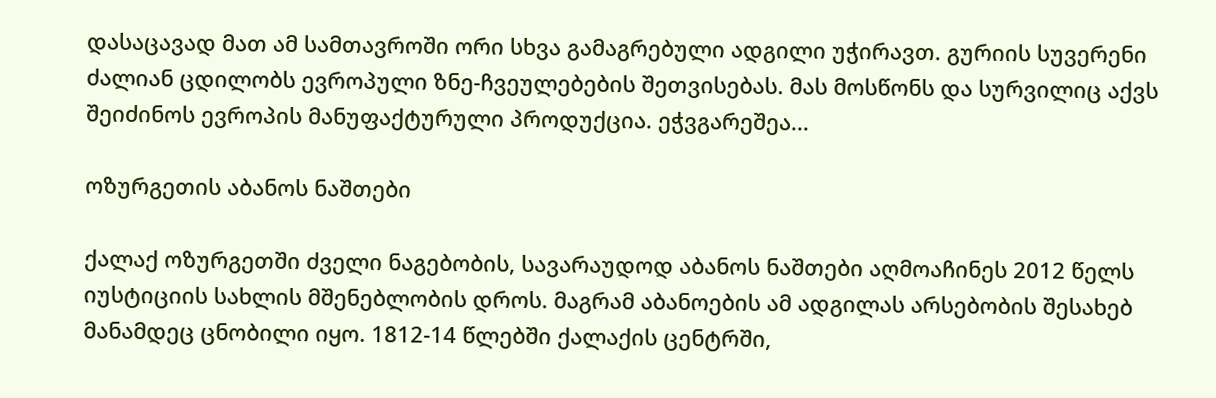დასაცავად მათ ამ სამთავროში ორი სხვა გამაგრებული ადგილი უჭირავთ. გურიის სუვერენი ძალიან ცდილობს ევროპული ზნე-ჩვეულებების შეთვისებას. მას მოსწონს და სურვილიც აქვს შეიძინოს ევროპის მანუფაქტურული პროდუქცია. ეჭვგარეშეა...

ოზურგეთის აბანოს ნაშთები

ქალაქ ოზურგეთში ძველი ნაგებობის, სავარაუდოდ აბანოს ნაშთები აღმოაჩინეს 2012 წელს იუსტიციის სახლის მშენებლობის დროს. მაგრამ აბანოების ამ ადგილას არსებობის შესახებ მანამდეც ცნობილი იყო. 1812-14 წლებში ქალაქის ცენტრში,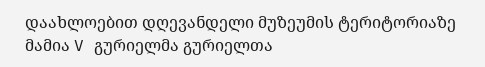დაახლოებით დღევანდელი მუზეუმის ტერიტორიაზე მამია V გურიელმა გურიელთა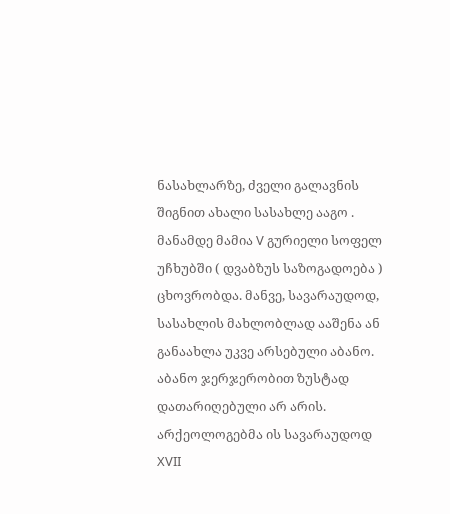ნასახლარზე, ძველი გალავნის შიგნით ახალი სასახლე ააგო . მანამდე მამია V გურიელი სოფელ უჩხუბში ( დვაბზუს საზოგადოება ) ცხოვრობდა. მანვე, სავარაუდოდ, სასახლის მახლობლად ააშენა ან განაახლა უკვე არსებული აბანო. აბანო ჯერჯერობით ზუსტად დათარიღებული არ არის. არქეოლოგებმა ის სავარაუდოდ XVII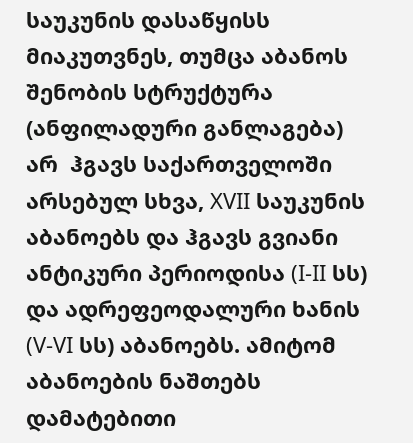საუკუნის დასაწყისს მიაკუთვნეს, თუმცა აბანოს შენობის სტრუქტურა (ანფილადური განლაგება) არ  ჰგავს საქართველოში არსებულ სხვა, XVII საუკუნის აბანოებს და ჰგავს გვიანი ანტიკური პერიოდისა (I-II სს) და ადრეფეოდალური ხანის (V-VI სს) აბანოებს. ამიტომ აბანოების ნაშთებს დამატებითი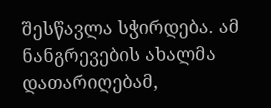შესწავლა სჭირდება. ამ ნანგრევების ახალმა დათარიღებამ,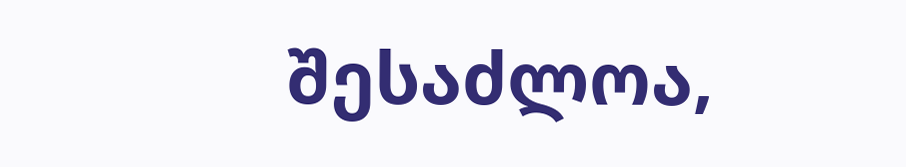შესაძლოა,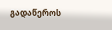გადაწეროს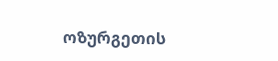ოზურგეთის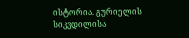ისტორია. გურიელის სიკვდილისა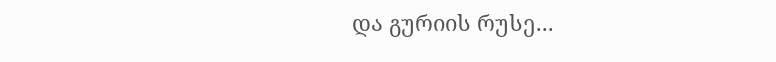და გურიის რუსე...